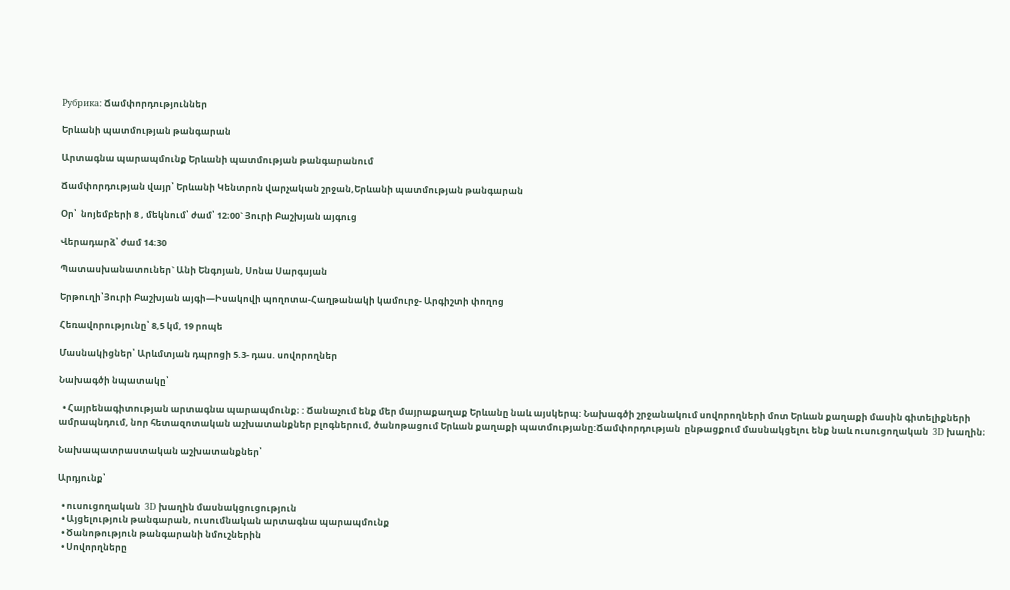Рубрика: Ճամփորդություններ

Երևանի պատմության թանգարան

Արտագնա պարապմունք Երևանի պատմության թանգարանում

Ճամփորդության վայր՝ Երևանի Կենտրոն վարչական շրջան,Երևանի պատմության թանգարան

Օր՝  նոյեմբերի 8 , մեկնում՝ ժամ՝ 12։00` Յուրի Բաշխյան այգուց

Վերադարձ՝ ժամ 14։30

Պատասխանատուներ` Անի Ենգոյան, Սոնա Սարգսյան

Երթուղի՝Յուրի Բաշխյան այգի—Իսակովի պողոտա-Հաղթանակի կամուրջ- Արգիշտի փողոց

Հեռավորությունը՝ 8,5 կմ, 19 րոպե

Մասնակիցներ՝ Արևմտյան դպրոցի 5.3- դաս. սովորողներ

Նախագծի նպատակը՝

  • Հայրենագիտության արտագնա պարապմունք։ : Ճանաչում ենք մեր մայրաքաղաք Երևանը նաև այսկերպ: Նախագծի շրջանակում սովորողների մոտ Երևան քաղաքի մասին գիտելիքների ամրապնդում, նոր հետազոտական աշխատանքներ բլոգներում, ծանոթացում Երևան քաղաքի պատմությանը:Ճամփորդության  ընթացքում մասնակցելու ենք նաև ուսուցողական  3D խաղին։

Նախապատրաստական աշխատանքներ՝

Արդյունք՝

  • ուսուցողական  3D խաղին մասնակցուցություն
  • Այցելություն թանգարան, ուսումնական արտագնա պարապմունք
  • Ծանոթություն թանգարանի նմուշներին
  • Սովորղները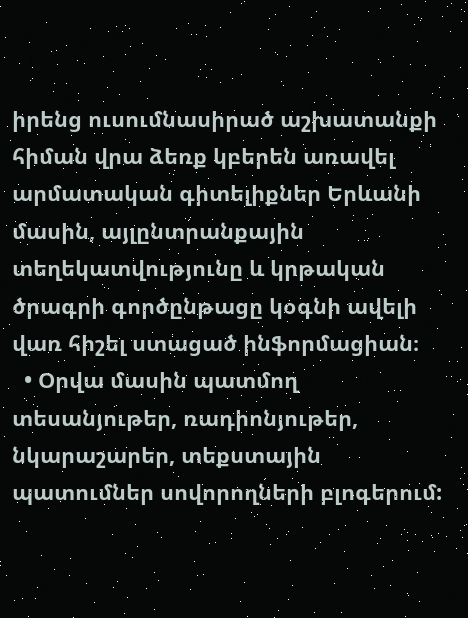իրենց ուսումնասիրած աշխատանքի հիման վրա ձեռք կբերեն առավել արմատական գիտելիքներ Երևանի մասին, այլընտրանքային տեղեկատվությունը և կրթական ծրագրի գործընթացը կօգնի ավելի վառ հիշել ստացած ինֆորմացիան։
  • Օրվա մասին պատմող տեսանյութեր, ռադիոնյութեր, նկարաշարեր, տեքստային պատումներ սովորողների բլոգերում: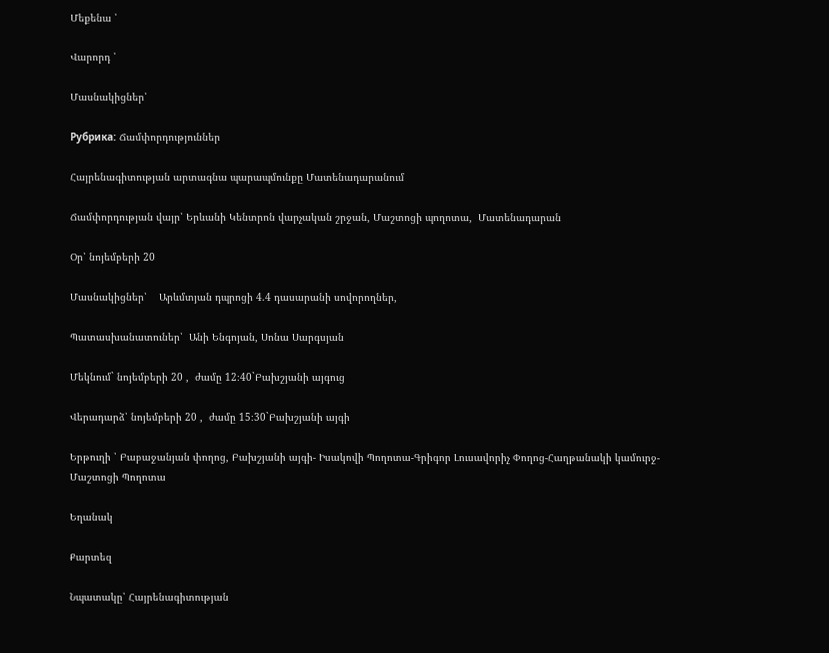Մեքենա ՝

Վարորդ ՝

Մասնակիցներ՝

Рубрика: Ճամփորդություններ

Հայրենագիտության արտագնա պարապմունքը Մատենադարանում

Ճամփորդության վայր՝ Երևանի Կենտրոն վարչական շրջան, Մաշտոցի պողոտա,  Մատենադարան

Օր՝ նոյեմբերի 20

Մասնակիցներ՝    Արևմտյան դպրոցի 4.4 դասարանի սովորողներ,

Պատասխանատուներ՝  Անի Ենգոյան, Սոնա Սարգսյան

Մեկնում` նոյեմբերի 20 ,  ժամը 12։40`Բախշյանի այգուց

Վերադարձ՝ նոյեմբերի 20 ,  ժամը 15։30`Բախշյանի այգի

Երթուղի ՝ Բաբաջանյան փողոց, Բախշյանի այգի- Իսակովի Պողոտա-Գրիգոր Լուսավորիչ Փողոց-Հաղթանակի կամուրջ-Մաշտոցի Պողոտա

Եղանակ

Քարտեզ

Նպատակը՝ Հայրենագիտության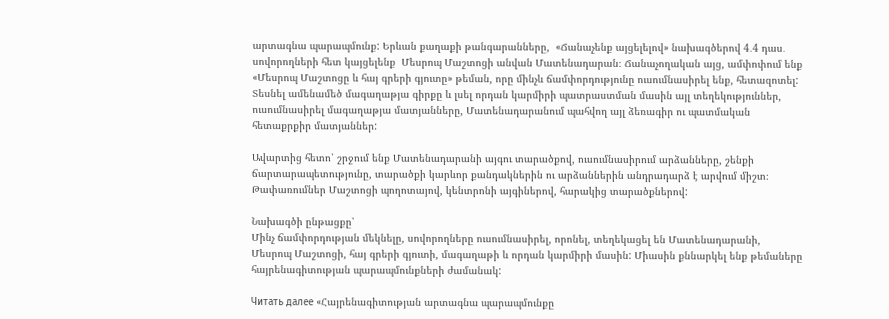արտագնա պարապմունք: Երևան քաղաքի թանգարանները,  «Ճանաչենք այցելելով» նախագծերով 4․4 դաս․ սովորողների հետ կայցելենք  Մեսրոպ Մաշտոցի անվան Մատենադարան։ Ճանաչողական այց, ամփոփում ենք «Մեսրոպ Մաշտոցը և հայ գրերի գյուտը» թեման, որը մինչև ճամփորդությունը ուսումնասիրել ենք, հետազոտել: Տեսնել ամենամեծ մագաղաթյա գիրքը և լսել որդան կարմիրի պատրաստման մասին այլ տեղեկություններ, ուսումնասիրել մագաղաթյա մատյանները, Մատենադարանում պահվող այլ ձեռագիր ու պատմական հետաքրքիր մատյաններ:

Ավարտից հետո՝ շրջում ենք Մատենադարանի այգու տարածքով, ուսումնասիրում արձանները, շենքի ճարտարապետությունը, տարածքի կարևոր քանդակներին ու արձաններին անդրադարձ է արվում միշտ։
Թափառումներ Մաշտոցի պողոտայով, կենտրոնի այգիներով, հարակից տարածքներով:

Նախագծի ընթացքը՝
Մինչ ճամփորդության մեկնելը, սովորողները ուսումնասիրել, որոնել, տեղեկացել են Մատենադարանի, Մեսրոպ Մաշտոցի, հայ գրերի գյուտի, մագաղաթի և որդան կարմիրի մասին: Միասին քննարկել ենք թեմաները հայրենագիտության պարապմունքների ժամանակ:

Читать далее «Հայրենագիտության արտագնա պարապմունքը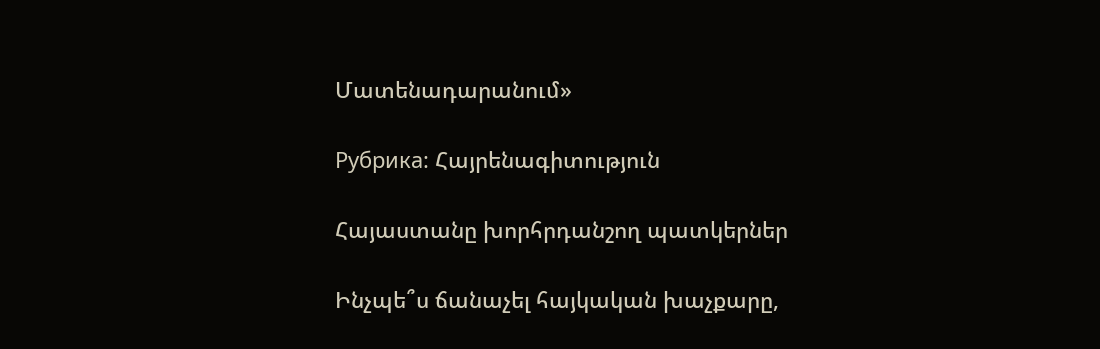Մատենադարանում»

Рубрика: Հայրենագիտություն

Հայաստանը խորհրդանշող պատկերներ

Ինչպե՞ս ճանաչել հայկական խաչքարը,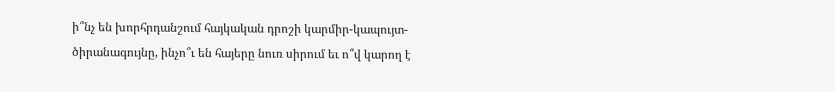ի՞նչ են խորհրդանշում հայկական դրոշի կարմիր-կապույտ-ծիրանագույնը, ինչո՞ւ են հայերը նուռ սիրում եւ ո՞վ կարող է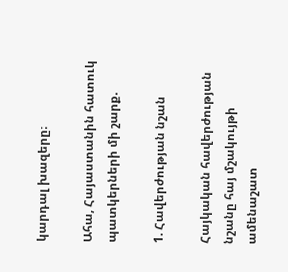կարդալ խազերը։

Ահա, Հայաստանին հատուկ պատկերների մի շարք.

1. Հավերժության նշան

Հայկական հավերժության նշանը հայ մշակույթի ամենաշատ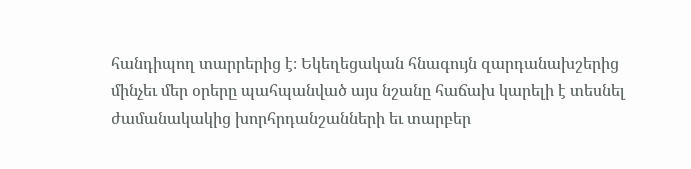հանդիպող տարրերից է։ Եկեղեցական հնագույն զարդանախշերից մինչեւ մեր օրերը պահպանված այս նշանը հաճախ կարելի է տեսնել ժամանակակից խորհրդանշանների եւ տարբեր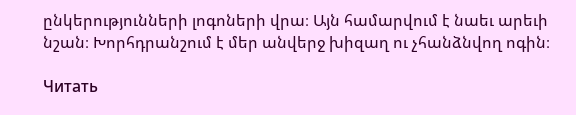ընկերությունների լոգոների վրա։ Այն համարվում է նաեւ արեւի նշան։ Խորհդրանշում է մեր անվերջ խիզաղ ու չհանձնվող ոգին։

Читать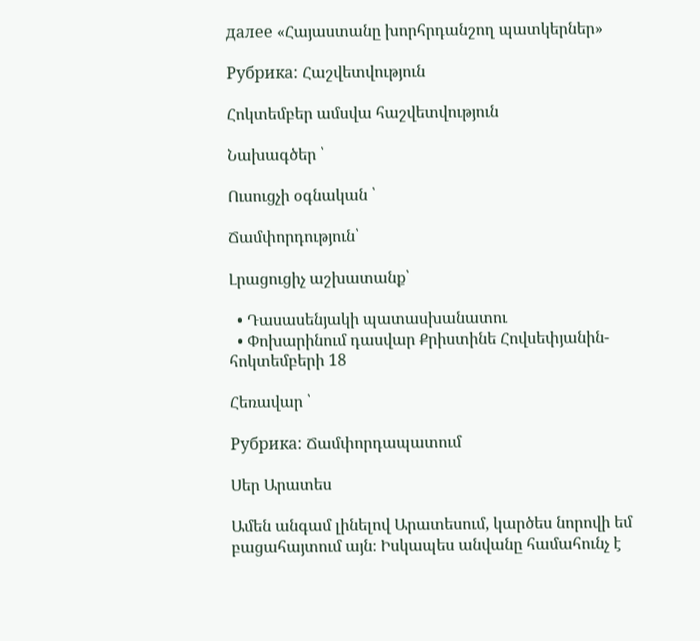далее «Հայաստանը խորհրդանշող պատկերներ»

Рубрика: Հաշվետվություն

Հոկտեմբեր ամսվա հաշվետվություն

Նախագծեր ՝

Ուսուցչի օգնական ՝

Ճամփորդություն՝

Լրացուցիչ աշխատանք՝

  • Դասասենյակի պատասխանատու
  • Փոխարինում դասվար Քրիստինե Հովսեփյանին- հոկտեմբերի 18

Հեռավար ՝

Рубрика: Ճամփորդապատում

Սեր Արատես

Ամեն անգամ լինելով Արատեսում, կարծես նորովի եմ բացահայտում այն։ Իսկապես անվանը համահունչ է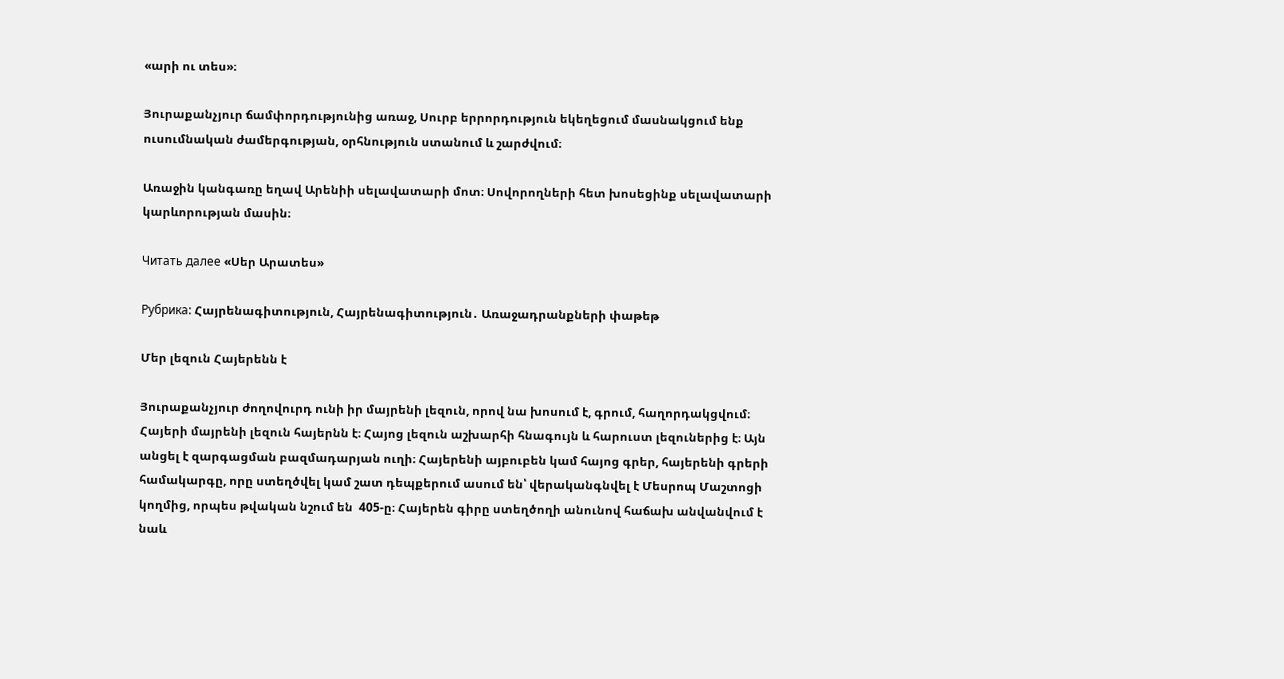«արի ու տես»։

Յուրաքանչյուր ճամփորդությունից առաջ, Սուրբ երրորդություն եկեղեցում մասնակցում ենք ուսումնական ժամերգության, օրհնություն ստանում և շարժվում։

Առաջին կանգառը եղավ Արենիի սելավատարի մոտ։ Սովորողների հետ խոսեցինք սելավատարի կարևորության մասին։

Читать далее «Սեր Արատես»

Рубрика: Հայրենագիտություն, Հայրենագիտություն․ Առաջադրանքների փաթեթ

Մեր լեզուն Հայերենն է

Յուրաքանչյուր ժողովուրդ ունի իր մայրենի լեզուն, որով նա խոսում է, գրում, հաղորդակցվում։ Հայերի մայրենի լեզուն հայերնն է։ Հայոց լեզուն աշխարհի հնագույն և հարուստ լեզուներից է։ Այն անցել է զարգացման բազմադարյան ուղի։ Հայերենի այբուբեն կամ հայոց գրեր, հայերենի գրերի համակարգը, որը ստեղծվել կամ շատ դեպքերում ասում են՝ վերականգնվել է Մեսրոպ Մաշտոցի կողմից, որպես թվական նշում են  405-ը։ Հայերեն գիրը ստեղծողի անունով հաճախ անվանվում է նաև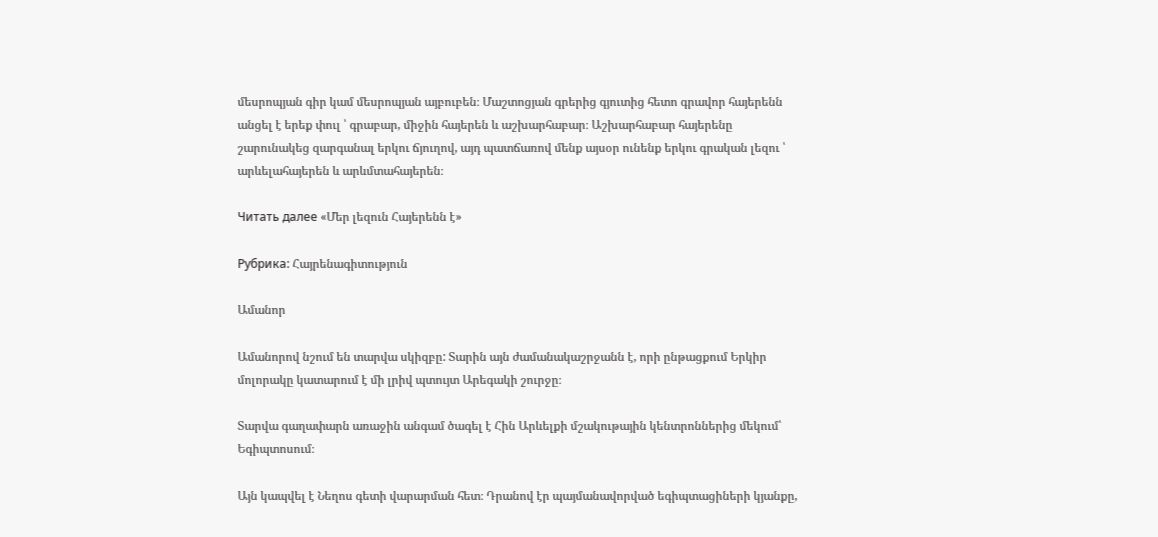մեսրոպյան գիր կամ մեսրոպյան այբուբեն։ Մաշտոցյան գրերից գյուտից հետո գրավոր հայերենն անցել է երեք փուլ ՝ գրաբար, միջին հայերեն և աշխարհաբար։ Աշխարհաբար հայերենը շարունակեց զարգանալ երկու ճյուղով, այդ պատճառով մենք այսօր ունենք երկու գրական լեզու ՝ արևելահայերեն և արևմտահայերեն։

Читать далее «Մեր լեզուն Հայերենն է»

Рубрика: Հայրենագիտություն

Ամանոր

Ամանորով նշում են տարվա սկիզբը: Տարին այն ժամանակաշրջանն է, որի ընթացքում Երկիր մոլորակը կատարում է մի լրիվ պտույտ Արեգակի շուրջը։

Տարվա գաղափարն առաջին անգամ ծագել է Հին Արևելքի մշակութային կենտրոններից մեկում՝ Եգիպտոսում։

Այն կապվել է Նեղոս գետի վարարման հետ։ Դրանով էր պայմանավորված եգիպտացիների կյանքը,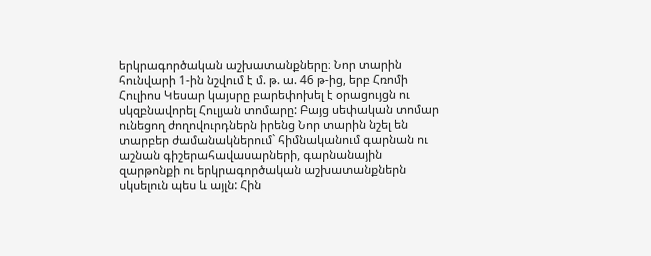երկրագործական աշխատանքները։ Նոր տարին հունվարի 1-ին նշվում է մ. թ. ա. 46 թ-ից, երբ Հռոմի Հուլիոս Կեսար կայսրը բարեփոխել է օրացույցն ու սկզբնավորել Հուլյան տոմարը: Բայց սեփական տոմար ունեցող ժողովուրդներն իրենց Նոր տարին նշել են տարբեր ժամանակներում` հիմնականում գարնան ու աշնան գիշերահավասարների, գարնանային զարթոնքի ու երկրագործական աշխատանքներն սկսելուն պես և այլն: Հին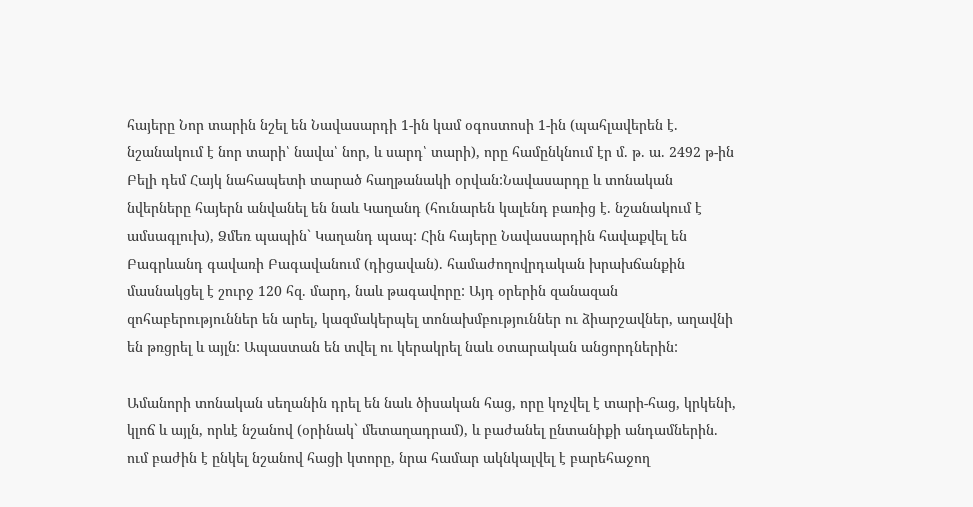հայերը Նոր տարին նշել են Նավասարդի 1-ին կամ օգոստոսի 1-ին (պահլավերեն է. նշանակում է նոր տարի՝ նավա՝ նոր, և սարդ՝ տարի), որը համընկնում էր մ. թ. ա. 2492 թ-ին Բելի դեմ Հայկ նահապետի տարած հաղթանակի օրվան:Նավասարդը և տոնական նվերները հայերն անվանել են նաև Կաղանդ (հունարեն կալենդ բառից է. նշանակում է ամսագլուխ), Ձմեռ պապին` Կաղանդ պապ: Հին հայերը Նավասարդին հավաքվել են Բագրևանդ գավառի Բագավանում (դիցավան). համաժողովրդական խրախճանքին մասնակցել է շուրջ 120 հզ. մարդ, նաև թագավորը: Այդ օրերին զանազան զոհաբերություններ են արել, կազմակերպել տոնախմբություններ ու ձիարշավներ, աղավնի են թռցրել և այլն: Ապաստան են տվել ու կերակրել նաև օտարական անցորդներին:

Ամանորի տոնական սեղանին դրել են նաև ծիսական հաց, որը կոչվել է տարի-հաց, կրկենի, կլոճ և այլն, որևէ նշանով (օրինակ` մետաղադրամ), և բաժանել ընտանիքի անդամներին. ում բաժին է ընկել նշանով հացի կտորը, նրա համար ակնկալվել է բարեհաջող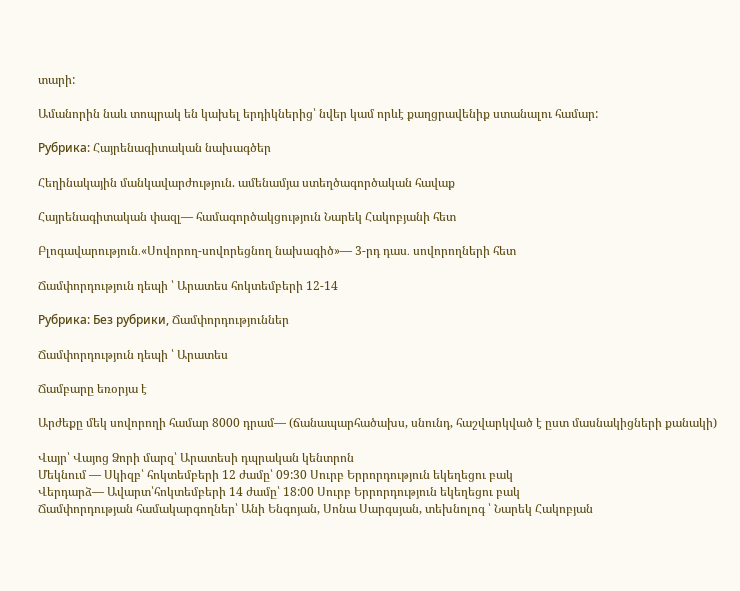տարի:

Ամանորին նաև տոպրակ են կախել երդիկներից՝ նվեր կամ որևէ քաղցրավենիք ստանալու համար:

Рубрика: Հայրենագիտական նախագծեր

Հեղինակային մանկավարժություն. ամենամյա ստեղծագործական հավաք

Հայրենագիտական փազլ— համագործակցություն Նարեկ Հակոբյանի հետ

Բլոգավարություն․«Սովորող-սովորեցնող նախագիծ»— 3-րդ դաս․ սովորողների հետ

Ճամփորդություն դեպի ՝ Արատես հոկտեմբերի 12-14

Рубрика: Без рубрики, Ճամփորդություններ

Ճամփորդություն դեպի ՝ Արատես

Ճամբարը եռօրյա է

Արժեքը մեկ սովորողի համար 8000 դրամ— (ճանապարհածախս, սնունդ, հաշվարկված է ըստ մասնակիցների քանակի)

Վայր՝ Վայոց Ձորի մարզ՝ Արատեսի դպրական կենտրոն
Մեկնում — Սկիզբ՝ հոկտեմբերի 12 ժամը՝ 09:30 Սուրբ Երրորդություն եկեղեցու բակ
Վերդարձ— Ավարտ՝հոկտեմբերի 14 ժամը՝ 18:00 Սուրբ Երրորդություն եկեղեցու բակ
Ճամփորդության համակարգողներ՝ Անի Ենգոյան, Սոնա Սարգսյան, տեխնոլոգ ՝ Նարեկ Հակոբյան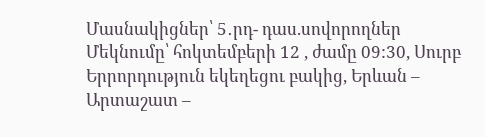Մասնակիցներ՝ 5․րդ- դաս.սովորողներ
Մեկնումը՝ հոկտեմբերի 12 , ժամը 09:30, Սուրբ Երրորդություն եկեղեցու բակից, Երևան – Արտաշատ –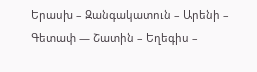Երասխ – Զանգակատուն – Արենի – Գետափ — Շատին – Եղեգիս –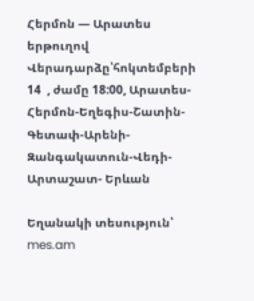Հերմոն — Արատես երթուղով
Վերադարձը՝հոկտեմբերի 14  , ժամը 18:00, Արատես-Հերմոն-Եղեգիս-Շատին-Գետափ-Արենի-Զանգակատուն-Վեդի- Արտաշատ- Երևան

Եղանակի տեսություն՝ mes.am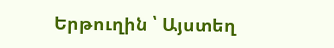Երթուղին ՝ Այստեղ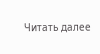Читать далее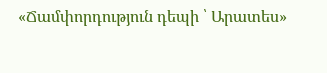«Ճամփորդություն դեպի ՝ Արատես»